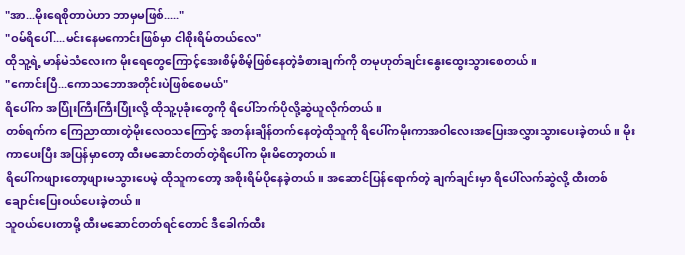"အာ...မိုးရေစိုတာပဲဟာ ဘာမှမဖြစ်....."
"ဝမ်ရိပေါ်....မင်းနေမကောင်းဖြစ်မှာ ငါစိုးရိမ်တယ်လေ"
ထိုသူ့ရဲ့ မာန်မဲသံလေးက မိုးရေတွေကြောင့်အေးစိမ့်စိမ့်ဖြစ်နေတဲ့ခံစားချက်ကို တမုဟုတ်ချင်းနွေးထွေးသွားစေတယ်။
"ကောင်းပြီ...ကောသဘောအတိုင်းပဲဖြစ်စေမယ်"
ရိပေါ်က အပြုံးကြီးကြီးပြုံးလို့ ထိုသူ့ပုခုံးတွေကို ရိပေါ်ဘက်ပိုလို့ဆွဲယူလိုက်တယ်။
တစ်ရက်က ကြေညာထားတဲ့မိုးလေဝသကြောင့် အတန်းချိန်တက်နေတဲ့ထိုသူကို ရိပေါ်ကမိုးကာအဝါလေးအပြေးအလွှားသွားပေးခဲ့တယ်။ မိုးကာပေးပြီး အပြန်မှာတော့ ထီးမဆောင်တတ်တဲ့ရိပေါ်က မိုးမိတော့တယ်။
ရိပေါ်ကဖျားတော့ဖျားမသွားပေမဲ့ ထိုသူကတော့ အစိုးရိမ်ပိုနေခဲ့တယ်။ အဆောင်ပြန်ရောက်တဲ့ ချက်ချင်းမှာ ရိပေါ်လက်ဆွဲလို့ ထီးတစ်ချောင်းပြေးဝယ်ပေးခဲ့တယ်။
သူဝယ်ပေးတာမို့ ထီးမဆောင်တတ်ရင်တောင် ဒီခေါက်ထီး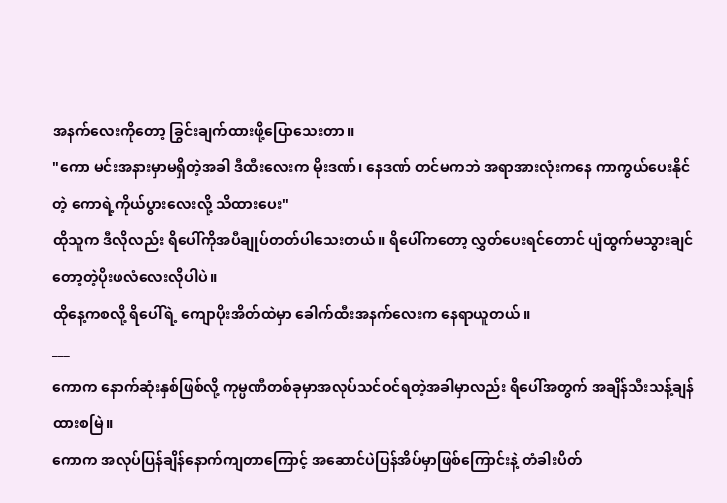အနက်လေးကိုတော့ ခြွင်းချက်ထားဖို့ပြောသေးတာ။
"ကော မင်းအနားမှာမရှိတဲ့အခါ ဒီထီးလေးက မိုးဒဏ်၊ နေဒဏ် တင်မကဘဲ အရာအားလုံးကနေ ကာကွယ်ပေးနိုင်တဲ့ ကောရဲ့ကိုယ်ပွားလေးလို့ သိထားပေး"
ထိုသူက ဒီလိုလည်း ရိပေါ်ကိုအပီချုပ်တတ်ပါသေးတယ်။ ရိပေါ်ကတော့ လွှတ်ပေးရင်တောင် ပျံထွက်မသွားချင်တော့တဲ့ပိုးဖလံလေးလိုပါပဲ။
ထိုနေ့ကစလို့ ရိပေါ်ရဲ့ ကျောပိုးအိတ်ထဲမှာ ခေါက်ထီးအနက်လေးက နေရာယူတယ်။
___
ကောက နောက်ဆုံးနှစ်ဖြစ်လို့ ကုမ္ပဏီတစ်ခုမှာအလုပ်သင်ဝင်ရတဲ့အခါမှာလည်း ရိပေါ်အတွက် အချိန်သီးသန့်ချန်ထားစမြဲ။
ကောက အလုပ်ပြန်ချိန်နောက်ကျတာကြောင့် အဆောင်ပဲပြန်အိပ်မှာဖြစ်ကြောင်းနဲ့ တံခါးပိတ်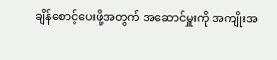ချိန်စောင့်ပေးဖို့အတွက် အဆောင်မှူးကို အကျိုးအ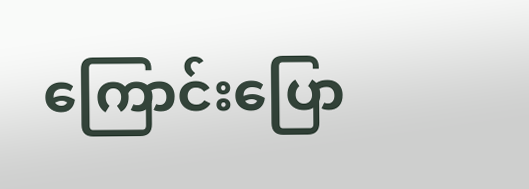ကြောင်းပြော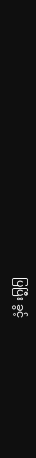ပြပြီး ခွင့်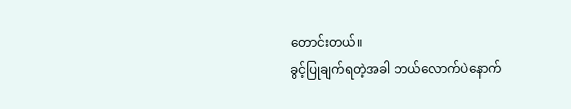တောင်းတယ်။
ခွင့်ပြုချက်ရတဲ့အခါ ဘယ်လောက်ပဲနောက်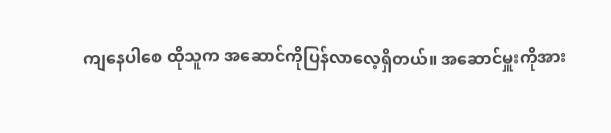ကျနေပါစေ ထိုသူက အဆောင်ကိုပြန်လာလေ့ရှိတယ်။ အဆောင်မှူးကိုအား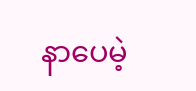နာပေမဲ့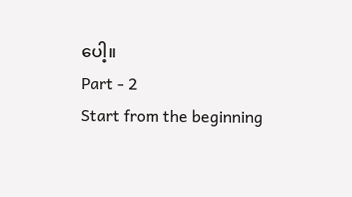ပေါ့။
Part - 2
Start from the beginning